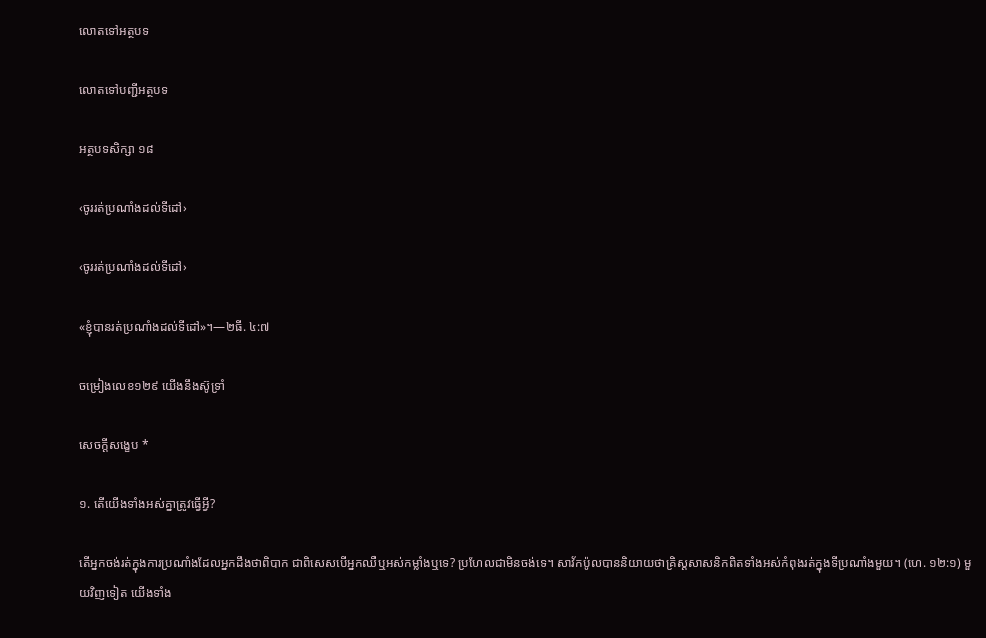លោតទៅអត្ថបទ

លោតទៅបញ្ជីអត្ថបទ

អត្ថបទសិក្សា ១៨

‹ចូររត់ប្រណាំងដល់ទីដៅ›

‹ចូររត់ប្រណាំងដល់ទីដៅ›

«ខ្ញុំបានរត់ប្រណាំងដល់ទីដៅ»។—២ធី. ៤:៧

ចម្រៀងលេខ១២៩ យើងនឹងស៊ូទ្រាំ

សេចក្ដីសង្ខេប *

១. តើយើងទាំងអស់គ្នាត្រូវធ្វើអ្វី?

តើអ្នកចង់រត់ក្នុងការប្រណាំងដែលអ្នកដឹងថាពិបាក ជាពិសេសបើអ្នកឈឺឬអស់កម្លាំងឬទេ? ប្រហែលជាមិនចង់ទេ។ សាវ័កប៉ូលបាននិយាយថាគ្រិស្តសាសនិកពិតទាំងអស់កំពុងរត់ក្នុងទីប្រណាំងមួយ។ (ហេ. ១២:១) មួយវិញទៀត យើងទាំង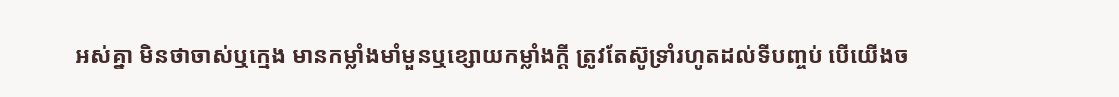អស់គ្នា មិនថាចាស់ឬក្មេង មានកម្លាំងមាំមួនឬខ្សោយកម្លាំងក្ដី ត្រូវតែស៊ូទ្រាំរហូតដល់ទីបញ្ចប់ បើយើងច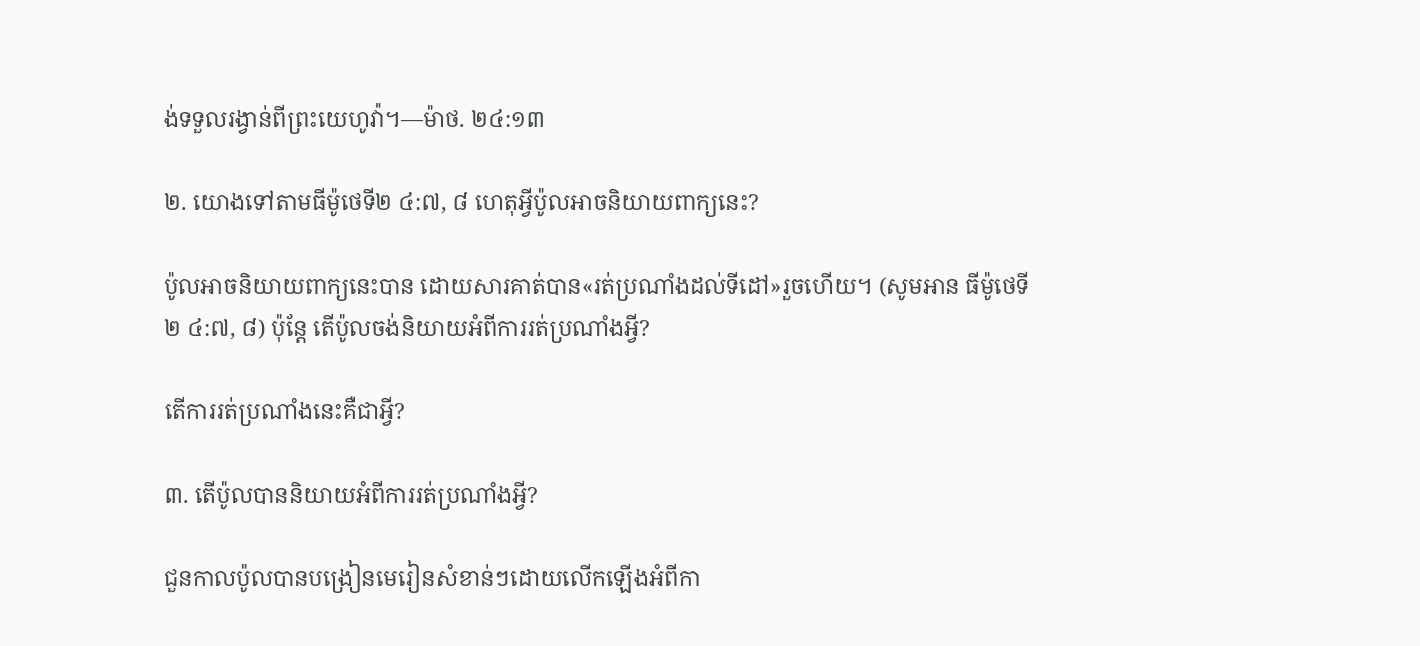ង់ទទួលរង្វាន់ពីព្រះយេហូវ៉ា។—ម៉ាថ. ២៤:១៣

២. យោងទៅតាមធីម៉ូថេទី២ ៤:៧, ៨ ហេតុអ្វីប៉ូលអាចនិយាយពាក្យនេះ?

ប៉ូលអាចនិយាយពាក្យនេះបាន ដោយសារគាត់បាន«រត់ប្រណាំងដល់ទីដៅ»រួចហើយ។ (សូមអាន ធីម៉ូថេទី២ ៤:៧, ៨) ប៉ុន្តែ តើប៉ូលចង់និយាយអំពីការរត់ប្រណាំងអ្វី?

តើការរត់ប្រណាំងនេះគឺជាអ្វី?

៣. តើប៉ូលបាននិយាយអំពីការរត់ប្រណាំងអ្វី?

ជួនកាលប៉ូលបានបង្រៀនមេរៀនសំខាន់ៗដោយលើកឡើងអំពីកា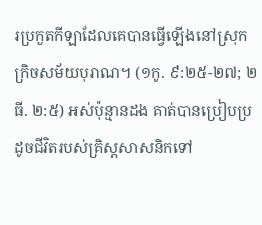រប្រកួតកីឡាដែលគេបានធ្វើឡើងនៅស្រុកក្រិចសម័យបុរាណ។ (១កូ. ៩:២៥-២៧; ២ធី. ២:៥) អស់ប៉ុន្មានដង គាត់បានប្រៀបប្រដូចជីវិតរបស់គ្រិស្តសាសនិកទៅ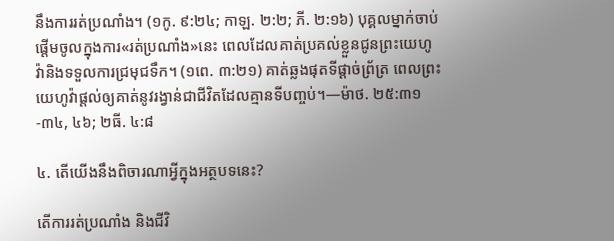នឹងការរត់ប្រណាំង។ (១កូ. ៩:២៤; កាឡ. ២:២; ភី. ២:១៦) បុគ្គលម្នាក់ចាប់ផ្ដើមចូលក្នុងការ«រត់ប្រណាំង»នេះ ពេលដែលគាត់ប្រគល់ខ្លួនជូនព្រះយេហូវ៉ានិងទទួលការជ្រមុជទឹក។ (១ពេ. ៣:២១) គាត់ឆ្លងផុតទីផ្ដាច់ព្រ័ត្រ ពេលព្រះយេហូវ៉ាផ្ដល់ឲ្យគាត់នូវរង្វាន់ជាជីវិតដែលគ្មានទីបញ្ចប់។—ម៉ាថ. ២៥:៣១-៣៤, ៤៦; ២ធី. ៤:៨

៤. តើយើងនឹងពិចារណាអ្វីក្នុងអត្ថបទនេះ?

តើការរត់ប្រណាំង និងជីវិ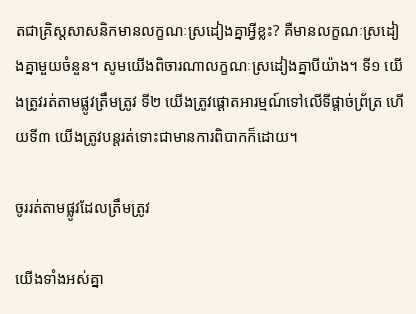តជាគ្រិស្តសាសនិកមានលក្ខណៈស្រដៀងគ្នាអ្វីខ្លះ? គឺមានលក្ខណៈស្រដៀងគ្នាមួយចំនួន។ សូមយើងពិចារណាលក្ខណៈស្រដៀងគ្នាបីយ៉ាង។ ទី១ យើងត្រូវរត់តាមផ្លូវត្រឹមត្រូវ ទី២ យើងត្រូវផ្ដោតអារម្មណ៍ទៅលើទីផ្ដាច់ព្រ័ត្រ ហើយទី៣ យើងត្រូវបន្តរត់ទោះជាមានការពិបាកក៏ដោយ។

ចូររត់តាមផ្លូវដែលត្រឹមត្រូវ

យើងទាំងអស់គ្នា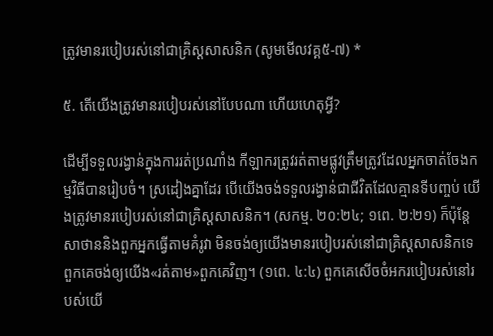ត្រូវមានរបៀបរស់នៅជាគ្រិស្តសាសនិក (សូមមើលវគ្គ៥-៧) *

៥. តើយើងត្រូវមានរបៀបរស់នៅបែបណា ហើយហេតុអ្វី?

ដើម្បីទទួលរង្វាន់ក្នុងការរត់ប្រណាំង កីឡាករត្រូវរត់តាមផ្លូវត្រឹមត្រូវដែលអ្នកចាត់ចែងកម្មវិធីបានរៀបចំ។ ស្រដៀងគ្នាដែរ បើយើងចង់ទទួលរង្វាន់ជាជីវិតដែលគ្មានទីបញ្ចប់ យើងត្រូវមានរបៀបរស់នៅជាគ្រិស្តសាសនិក។ (សកម្ម. ២០:២៤; ១ពេ. ២:២១) ក៏ប៉ុន្តែ សាថាននិងពួកអ្នកធ្វើតាមគំរូវា មិនចង់ឲ្យយើងមានរបៀបរស់នៅជាគ្រិស្តសាសនិកទេ ពួកគេចង់ឲ្យយើង«រត់តាម»ពួកគេវិញ។ (១ពេ. ៤:៤) ពួកគេសើចចំអករបៀបរស់នៅរបស់យើ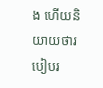ង ហើយនិយាយថារបៀបរ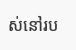ស់នៅរប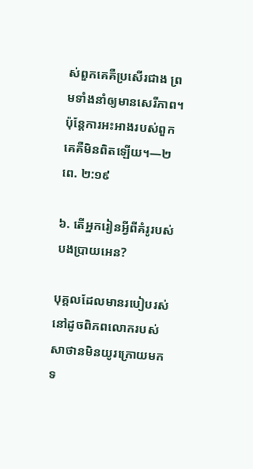ស់ពួកគេគឺប្រសើរជាង ព្រមទាំងនាំឲ្យមានសេរីភាព។ ប៉ុន្តែការអះអាងរបស់ពួកគេគឺមិនពិតឡើយ។—២ពេ. ២:១៩

៦. តើអ្នករៀនអ្វីពីគំរូរបស់បងប្រាយអេន?

បុគ្គលដែលមានរបៀបរស់នៅដូចពិភពលោករបស់សាថានមិនយូរក្រោយមក ទ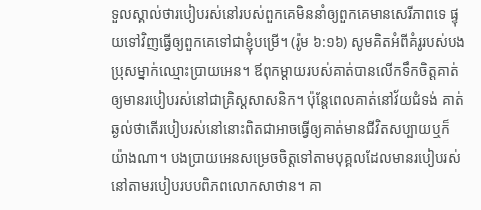ទួលស្គាល់ថារបៀបរស់នៅរបស់ពួកគេមិននាំឲ្យពួកគេមានសេរីភាពទេ ផ្ទុយទៅវិញធ្វើឲ្យពួកគេទៅជាខ្ញុំបម្រើ។ (រ៉ូម ៦:១៦) សូមគិតអំពីគំរូរបស់បងប្រុសម្នាក់ឈ្មោះប្រាយអេន។ ឪពុកម្ដាយរបស់គាត់បានលើកទឹកចិត្តគាត់ឲ្យមានរបៀបរស់នៅជាគ្រិស្តសាសនិក។ ប៉ុន្តែពេលគាត់នៅវ័យជំទង់ គាត់ឆ្ងល់ថាតើរបៀបរស់នៅនោះពិតជាអាចធ្វើឲ្យគាត់មានជីវិតសប្បាយឬក៏យ៉ាងណា។ បងប្រាយអេនសម្រេចចិត្តទៅតាមបុគ្គលដែលមានរបៀបរស់នៅតាមរបៀបរបបពិភពលោកសាថាន។ គា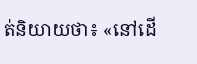ត់និយាយថា៖ «នៅដើ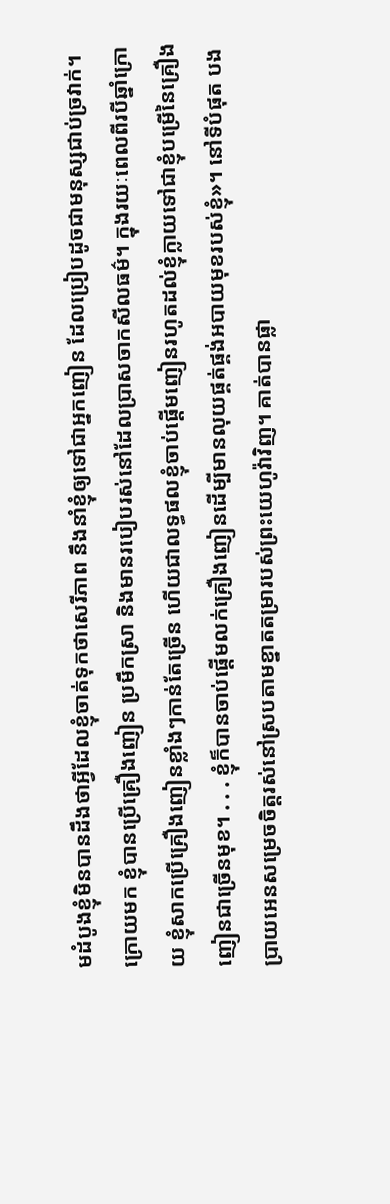មដំបូងខ្ញុំមិនបានដឹងថាអ្វីដែលខ្ញុំចាត់ទុកថាសេរីភាព នឹងនាំខ្ញុំឲ្យទៅជាអ្នកញៀន ដែលប្រៀបដូចជាមនុស្សជាប់ច្រវាក់។ ក្រោយមក ខ្ញុំបានប្រើគ្រឿងញៀន ប្រមឹកស្រា និងមានរបៀបរស់នៅដែលប្រាសចាកសីលធម៌។ ក្នុងរយៈពេលពីរបីឆ្នាំក្រោយ ខ្ញុំសាកប្រើគ្រឿងញៀនខ្លាំងៗកាន់តែច្រើន ហើយជាលទ្ធផលខ្ញុំចាប់ផ្ដើមញៀនរហូតដល់ខ្ញុំក្លាយទៅជាខ្ញុំបម្រើនៃគ្រឿងញៀនជាច្រើនមុខ។ . . . ខ្ញុំក៏បានចាប់ផ្ដើមលក់គ្រឿងញៀនដើម្បីមានលុយផ្គត់ផ្គង់អបាយមុខរបស់ខ្ញុំ»។ នៅទីបំផុត បងប្រាយអេនសម្រេចចិត្តរស់នៅស្របតាមខ្នាតតម្រារបស់ព្រះយេហូវ៉ាវិញ។ គាត់បានផ្លា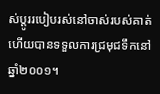ស់ប្ដូររបៀបរស់នៅចាស់របស់គាត់ ហើយបានទទួលការជ្រមុជទឹកនៅឆ្នាំ២០០១។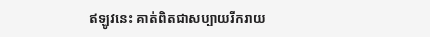ឥឡូវនេះ គាត់ពិតជាសប្បាយរីករាយ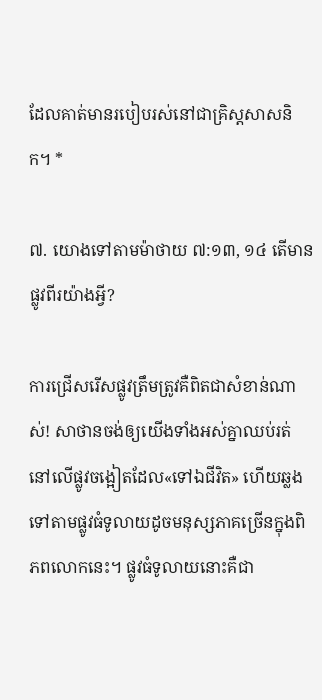ដែលគាត់មានរបៀបរស់នៅជាគ្រិស្តសាសនិក។ *

៧. យោងទៅតាមម៉ាថាយ ៧:១៣, ១៤ តើមានផ្លូវពីរយ៉ាងអ្វី?

ការជ្រើសរើសផ្លូវត្រឹមត្រូវគឺពិតជាសំខាន់ណាស់! សាថានចង់ឲ្យយើងទាំងអស់គ្នាឈប់រត់នៅលើផ្លូវចង្អៀតដែល«ទៅឯជីវិត» ហើយឆ្លងទៅតាមផ្លូវធំទូលាយដូចមនុស្សភាគច្រើនក្នុងពិភពលោកនេះ។ ផ្លូវធំទូលាយនោះគឺជា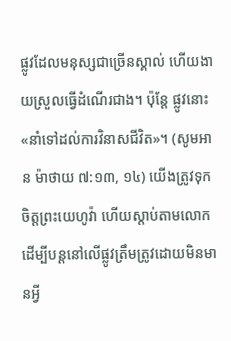ផ្លូវដែលមនុស្សជាច្រើនស្គាល់ ហើយងាយស្រួលធ្វើដំណើរជាង។ ប៉ុន្តែ ផ្លូវនោះ«នាំទៅដល់ការវិនាសជីវិត»។ (សូមអាន ម៉ាថាយ ៧:១៣, ១៤) យើងត្រូវទុកចិត្តព្រះយេហូវ៉ា ហើយស្ដាប់តាមលោក ដើម្បីបន្តនៅលើផ្លូវត្រឹមត្រូវដោយមិនមានអ្វី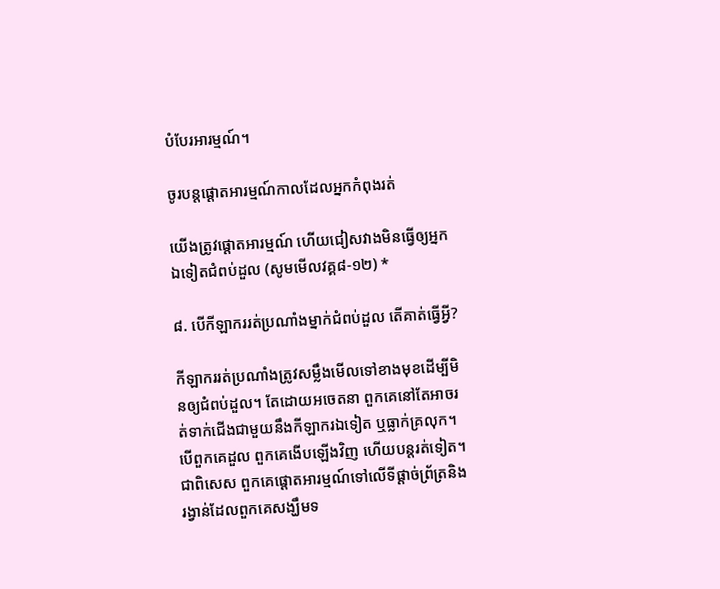បំបែរអារម្មណ៍។

ចូរបន្តផ្ដោតអារម្មណ៍កាលដែលអ្នកកំពុងរត់

យើងត្រូវផ្ដោតអារម្មណ៍ ហើយជៀសវាងមិនធ្វើឲ្យអ្នកឯទៀតជំពប់ដួល (សូមមើលវគ្គ៨-១២) *

៨. បើកីឡាកររត់ប្រណាំងម្នាក់ជំពប់ដួល តើគាត់ធ្វើអ្វី?

កីឡាកររត់ប្រណាំងត្រូវសម្លឹងមើលទៅខាងមុខដើម្បីមិនឲ្យជំពប់ដួល។ តែដោយអចេតនា ពួកគេនៅតែអាចរត់ទាក់ជើងជាមួយនឹងកីឡាករឯទៀត ឬធ្លាក់គ្រលុក។ បើពួកគេដួល ពួកគេងើបឡើងវិញ ហើយបន្តរត់ទៀត។ ជាពិសេស ពួកគេផ្ដោតអារម្មណ៍ទៅលើទីផ្ដាច់ព្រ័ត្រនិងរង្វាន់ដែលពួកគេសង្ឃឹមទ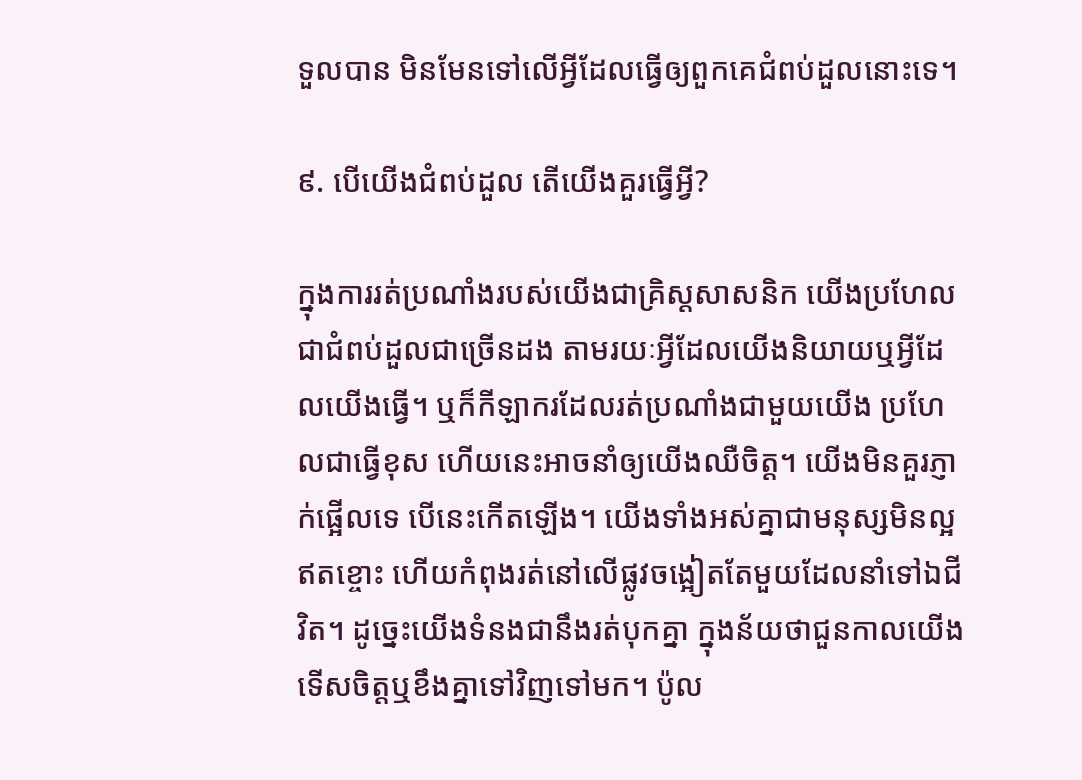ទួលបាន មិនមែនទៅលើអ្វីដែលធ្វើឲ្យពួកគេជំពប់ដួលនោះទេ។

៩. បើយើងជំពប់ដួល តើយើងគួរធ្វើអ្វី?

ក្នុងការរត់ប្រណាំងរបស់យើងជាគ្រិស្តសាសនិក យើងប្រហែលជាជំពប់ដួលជាច្រើនដង តាមរយៈអ្វីដែលយើងនិយាយឬអ្វីដែលយើងធ្វើ។ ឬក៏កីឡាករដែលរត់ប្រណាំងជាមួយយើង ប្រហែលជាធ្វើខុស ហើយនេះអាចនាំឲ្យយើងឈឺចិត្ត។ យើងមិនគួរភ្ញាក់ផ្អើលទេ បើនេះកើតឡើង។ យើងទាំងអស់គ្នាជាមនុស្សមិនល្អឥតខ្ចោះ ហើយកំពុងរត់នៅលើផ្លូវចង្អៀតតែមួយដែលនាំទៅឯជីវិត។ ដូច្នេះយើងទំនងជានឹងរត់បុកគ្នា ក្នុងន័យថាជួនកាលយើងទើសចិត្តឬខឹងគ្នាទៅវិញទៅមក។ ប៉ូល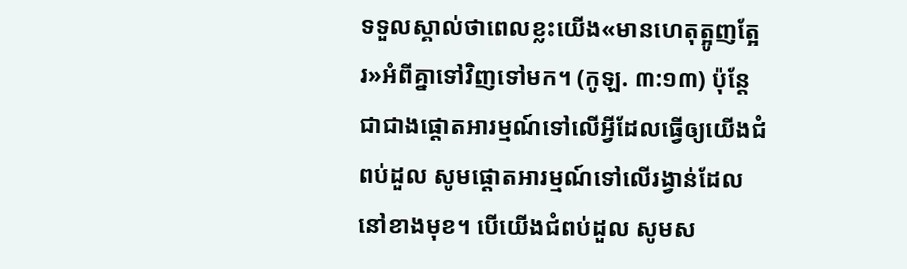ទទួលស្គាល់ថាពេលខ្លះយើង«មានហេតុត្អូញត្អែរ»អំពីគ្នាទៅវិញទៅមក។ (កូឡ. ៣:១៣) ប៉ុន្តែជាជាងផ្ដោតអារម្មណ៍ទៅលើអ្វីដែលធ្វើឲ្យយើងជំពប់ដួល សូមផ្ដោតអារម្មណ៍ទៅលើរង្វាន់ដែលនៅខាងមុខ។ បើយើងជំពប់ដួល សូមស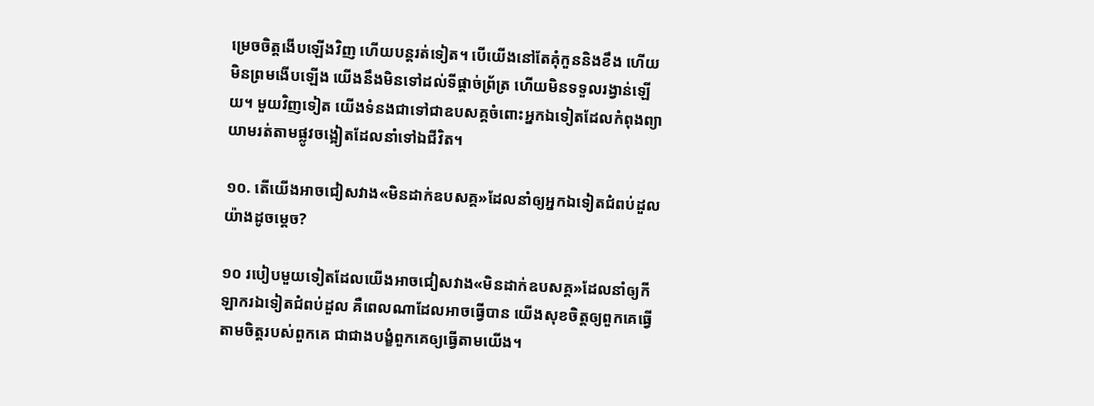ម្រេចចិត្តងើបឡើងវិញ ហើយបន្តរត់ទៀត។ បើយើងនៅតែគុំកួននិងខឹង ហើយមិនព្រមងើបឡើង យើងនឹងមិនទៅដល់ទីផ្ដាច់ព្រ័ត្រ ហើយមិនទទួលរង្វាន់ឡើយ។ មួយវិញទៀត យើងទំនងជាទៅជាឧបសគ្គចំពោះអ្នកឯទៀតដែលកំពុងព្យាយាមរត់តាមផ្លូវចង្អៀតដែលនាំទៅឯជីវិត។

១០. តើយើងអាចជៀសវាង«មិនដាក់ឧបសគ្គ»ដែលនាំឲ្យអ្នកឯទៀតជំពប់ដួលយ៉ាងដូចម្ដេច?

១០ របៀបមួយទៀតដែលយើងអាចជៀសវាង«មិនដាក់ឧបសគ្គ»ដែលនាំឲ្យកីឡាករឯទៀតជំពប់ដួល គឺពេលណាដែលអាចធ្វើបាន យើងសុខចិត្តឲ្យពួកគេធ្វើតាមចិត្តរបស់ពួកគេ ជាជាងបង្ខំពួកគេឲ្យធ្វើតាមយើង។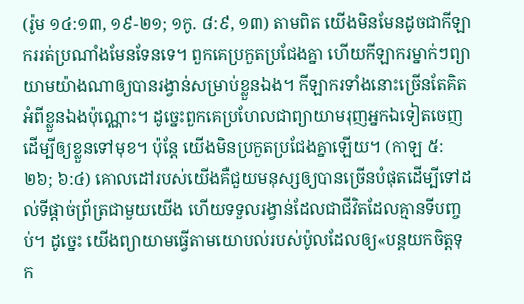(រ៉ូម ១៤:១៣, ១៩-២១; ១កូ. ៨:៩, ១៣) តាមពិត យើងមិនមែនដូចជាកីឡាកររត់ប្រណាំងមែនទែនទេ។ ពួកគេប្រកួតប្រជែងគ្នា ហើយកីឡាករម្នាក់ៗព្យាយាមយ៉ាងណាឲ្យបានរង្វាន់សម្រាប់ខ្លួនឯង។ កីឡាករទាំងនោះច្រើនតែគិតអំពីខ្លួនឯងប៉ុណ្ណោះ។ ដូច្នេះពួកគេប្រហែលជាព្យាយាមរុញអ្នកឯទៀតចេញដើម្បីឲ្យខ្លួនទៅមុខ។ ប៉ុន្តែ យើងមិនប្រកួតប្រជែងគ្នាឡើយ។ (កាឡ ៥:២៦; ៦:៤) គោលដៅរបស់យើងគឺជួយមនុស្សឲ្យបានច្រើនបំផុតដើម្បីទៅដល់ទីផ្ដាច់ព្រ័ត្រជាមួយយើង ហើយទទួលរង្វាន់ដែលជាជីវិតដែលគ្មានទីបញ្ចប់។ ដូច្នេះ យើងព្យាយាមធ្វើតាមយោបល់របស់ប៉ូលដែលឲ្យ«បន្តយកចិត្តទុក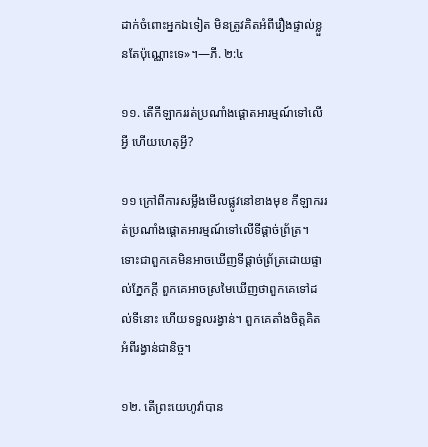ដាក់ចំពោះអ្នកឯទៀត មិនត្រូវគិតអំពីរឿងផ្ទាល់ខ្លួនតែប៉ុណ្ណោះទេ»។—ភី. ២:៤

១១. តើកីឡាកររត់ប្រណាំងផ្ដោតអារម្មណ៍ទៅលើអ្វី ហើយហេតុអ្វី?

១១ ក្រៅពីការសម្លឹងមើលផ្លូវនៅខាងមុខ កីឡាកររត់ប្រណាំងផ្ដោតអារម្មណ៍ទៅលើទីផ្ដាច់ព្រ័ត្រ។ ទោះជាពួកគេមិនអាចឃើញទីផ្ដាច់ព្រ័ត្រដោយផ្ទាល់ភ្នែកក្ដី ពួកគេអាចស្រមៃឃើញថាពួកគេទៅដល់ទីនោះ ហើយទទួលរង្វាន់។ ពួកគេតាំងចិត្តគិតអំពីរង្វាន់ជានិច្ច។

១២. តើព្រះយេហូវ៉ាបាន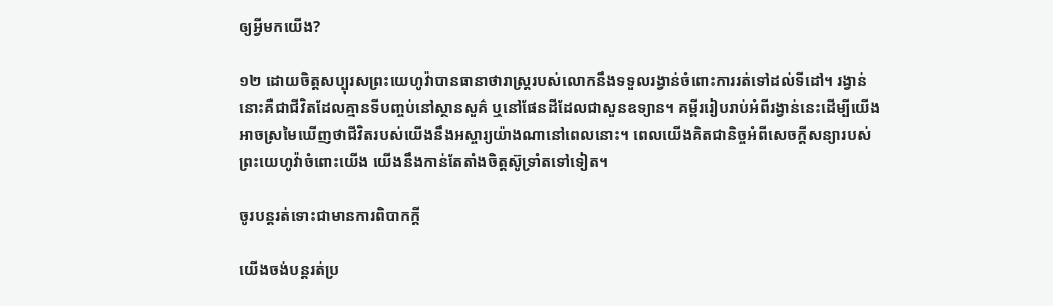ឲ្យអ្វីមកយើង?

១២ ដោយចិត្តសប្បុរសព្រះយេហូវ៉ាបានធានាថារាស្ត្ររបស់លោកនឹងទទួលរង្វាន់ចំពោះការរត់ទៅដល់ទីដៅ។ រង្វាន់នោះគឺជាជីវិតដែលគ្មានទីបញ្ចប់នៅស្ថានសួគ៌ ឬនៅផែនដីដែលជាសួនឧទ្យាន។ គម្ពីររៀបរាប់អំពីរង្វាន់នេះដើម្បីយើងអាចស្រមៃឃើញថាជីវិតរបស់យើងនឹងអស្ចារ្យយ៉ាងណានៅពេលនោះ។ ពេលយើងគិតជានិច្ចអំពីសេចក្ដីសន្យារបស់ព្រះយេហូវ៉ាចំពោះយើង យើងនឹងកាន់តែតាំងចិត្តស៊ូទ្រាំតទៅទៀត។

ចូរបន្តរត់ទោះជាមានការពិបាកក្ដី

យើងចង់បន្តរត់ប្រ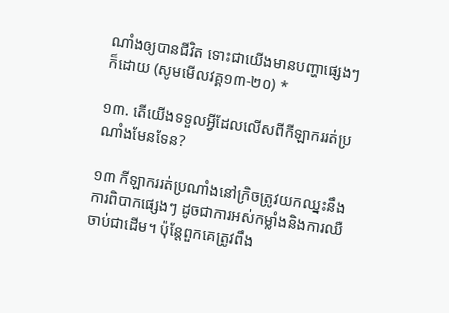ណាំងឲ្យបានជីវិត ទោះជាយើងមានបញ្ហាផ្សេងៗក៏ដោយ (សូមមើលវគ្គ១៣-២០) *

១៣. តើយើងទទួលអ្វីដែលលើសពីកីឡាកររត់ប្រណាំងមែនទែន?

១៣ កីឡាកររត់ប្រណាំងនៅក្រិចត្រូវយកឈ្នះនឹងការពិបាកផ្សេងៗ ដូចជាការអស់កម្លាំងនិងការឈឺចាប់ជាដើម។ ប៉ុន្តែពួកគេត្រូវពឹង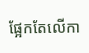ផ្អែកតែលើកា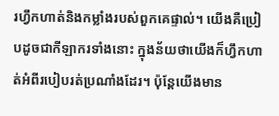រហ្វឹកហាត់និងកម្លាំងរបស់ពួកគេផ្ទាល់។ យើងគឺប្រៀបដូចជាកីឡាករទាំងនោះ ក្នុងន័យថាយើងក៏ហ្វឹកហាត់អំពីរបៀបរត់ប្រណាំងដែរ។ ប៉ុន្តែយើងមាន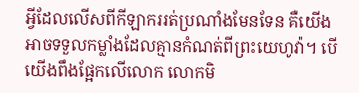អ្វីដែលលើសពីកីឡាកររត់ប្រណាំងមែនទែន គឺយើងអាចទទួលកម្លាំងដែលគ្មានកំណត់ពីព្រះយេហូវ៉ា។ បើយើងពឹងផ្អែកលើលោក លោកមិ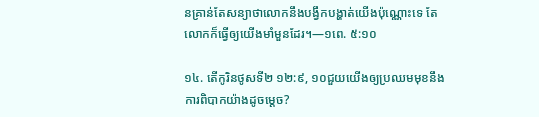នគ្រាន់តែសន្យាថាលោកនឹងបង្វឹកបង្ហាត់យើងប៉ុណ្ណោះទេ តែលោកក៏ធ្វើឲ្យយើងមាំមួនដែរ។—១ពេ. ៥:១០

១៤. តើកូរិនថូសទី២ ១២:៩, ១០ជួយយើងឲ្យប្រឈមមុខនឹងការពិបាកយ៉ាងដូចម្ដេច?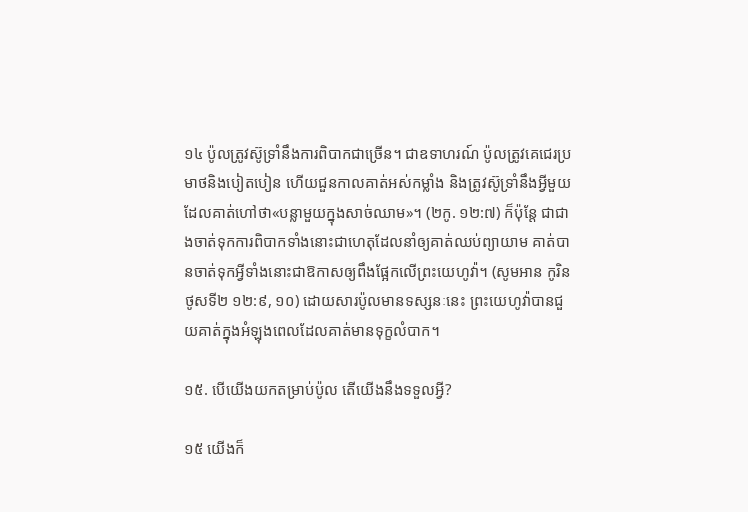១៤ ប៉ូលត្រូវស៊ូទ្រាំនឹងការពិបាកជាច្រើន។ ជាឧទាហរណ៍ ប៉ូលត្រូវគេជេរប្រមាថនិងបៀតបៀន ហើយជួនកាលគាត់អស់កម្លាំង និងត្រូវស៊ូទ្រាំនឹងអ្វីមួយដែលគាត់ហៅថា«បន្លាមួយក្នុងសាច់ឈាម»។ (២កូ. ១២:៧) ក៏ប៉ុន្តែ ជាជាងចាត់ទុកការពិបាកទាំងនោះជាហេតុដែលនាំឲ្យគាត់ឈប់ព្យាយាម គាត់បានចាត់ទុកអ្វីទាំងនោះជាឱកាសឲ្យពឹងផ្អែកលើព្រះយេហូវ៉ា។ (សូមអាន កូរិនថូសទី២ ១២:៩, ១០) ដោយសារប៉ូលមានទស្សនៈនេះ ព្រះយេហូវ៉ាបានជួយគាត់ក្នុងអំឡុងពេលដែលគាត់មានទុក្ខលំបាក។

១៥. បើយើងយកតម្រាប់ប៉ូល តើយើងនឹងទទួលអ្វី?

១៥ យើងក៏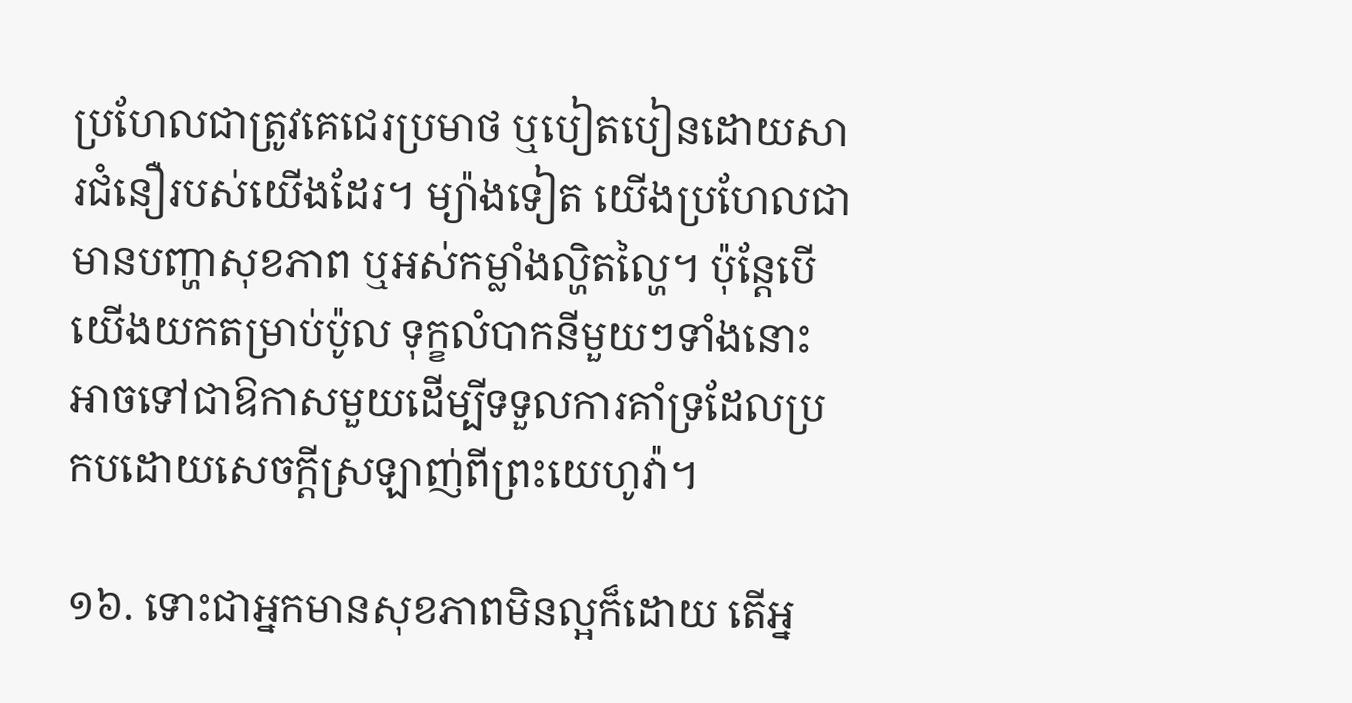ប្រហែលជាត្រូវគេជេរប្រមាថ ឬបៀតបៀនដោយសារជំនឿរបស់យើងដែរ។ ម្យ៉ាងទៀត យើងប្រហែលជាមានបញ្ហាសុខភាព ឬអស់កម្លាំងល្ហិតល្ហៃ។ ប៉ុន្តែបើយើងយកតម្រាប់ប៉ូល ទុក្ខលំបាកនីមួយៗទាំងនោះអាចទៅជាឱកាសមួយដើម្បីទទួលការគាំទ្រដែលប្រកបដោយសេចក្ដីស្រឡាញ់ពីព្រះយេហូវ៉ា។

១៦. ទោះជាអ្នកមានសុខភាពមិនល្អក៏ដោយ តើអ្ន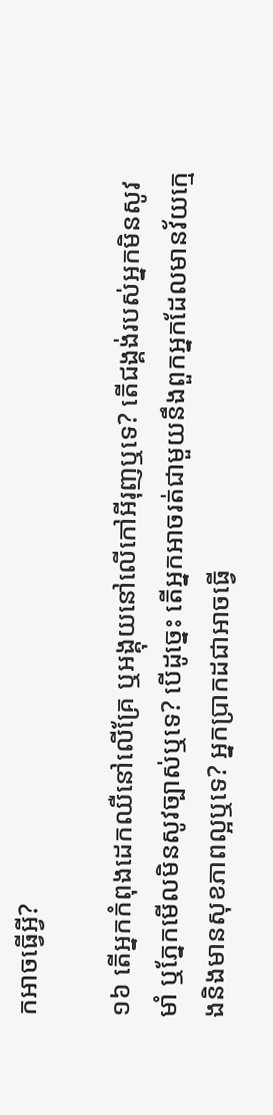កអាចធ្វើអ្វី?

១៦ តើអ្នកកំពុងដេកឈឺនៅលើគ្រែ ឬអង្គុយនៅលើកៅអីរុញឬទេ? តើជង្គង់របស់អ្នកមិនសូវមាំ ឬភ្នែកមើលមិនសូវច្បាស់ឬទេ? បើដូច្នេះ តើអ្នកអាចរត់ជាមួយនឹងពួកអ្នកដែលមានវ័យក្មេងនិងមានសុខភាពល្អឬទេ? អ្នកប្រាកដជាអាចធ្វើ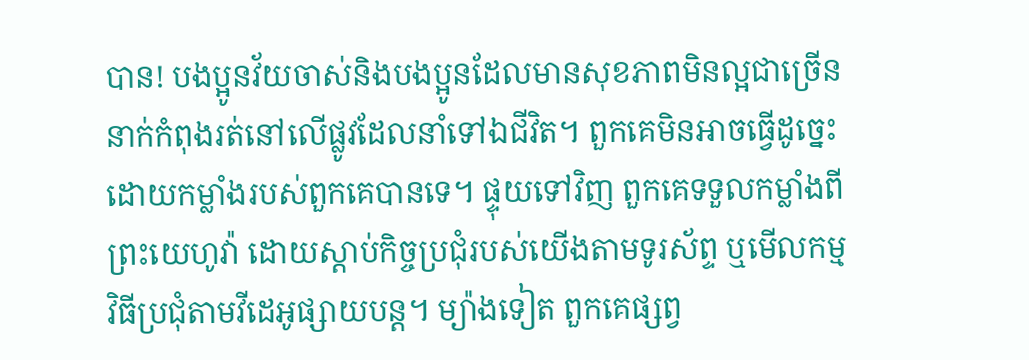បាន! បងប្អូនវ័យចាស់និងបងប្អូនដែលមានសុខភាពមិនល្អជាច្រើននាក់កំពុងរត់នៅលើផ្លូវដែលនាំទៅឯជីវិត។ ពួកគេមិនអាចធ្វើដូច្នេះដោយកម្លាំងរបស់ពួកគេបានទេ។ ផ្ទុយទៅវិញ ពួកគេទទួលកម្លាំងពីព្រះយេហូវ៉ា ដោយស្ដាប់កិច្ចប្រជុំរបស់យើងតាមទូរស័ព្ទ ឬមើលកម្មវិធីប្រជុំតាមវីដេអូផ្សាយបន្ត។ ម្យ៉ាងទៀត ពួកគេផ្សព្វ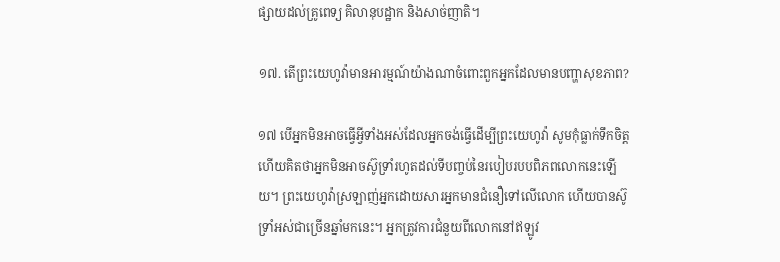ផ្សាយដល់គ្រូពេទ្យ គិលានុបដ្ឋាក និងសាច់ញាតិ។

១៧. តើព្រះយេហូវ៉ាមានអារម្មណ៍យ៉ាងណាចំពោះពួកអ្នកដែលមានបញ្ហាសុខភាព?

១៧ បើអ្នកមិនអាចធ្វើអ្វីទាំងអស់ដែលអ្នកចង់ធ្វើដើម្បីព្រះយេហូវ៉ា សូមកុំធ្លាក់ទឹកចិត្ត ហើយគិតថាអ្នកមិនអាចស៊ូទ្រាំរហូតដល់ទីបញ្ចប់នៃរបៀបរបបពិភពលោកនេះឡើយ។ ព្រះយេហូវ៉ាស្រឡាញ់អ្នកដោយសារអ្នកមានជំនឿទៅលើលោក ហើយបានស៊ូទ្រាំអស់ជាច្រើនឆ្នាំមកនេះ។ អ្នកត្រូវការជំនួយពីលោកនៅឥឡូវ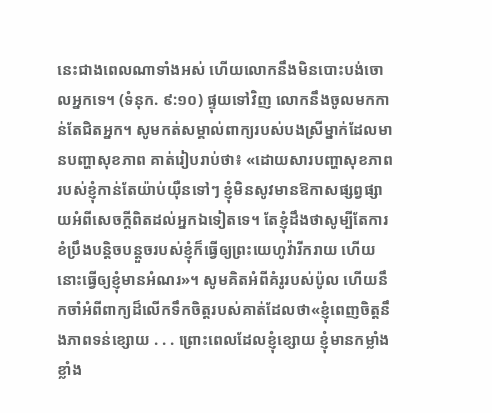នេះជាងពេលណាទាំងអស់ ហើយលោកនឹងមិនបោះបង់ចោលអ្នកទេ។ (ទំនុក. ៩:១០) ផ្ទុយទៅវិញ លោកនឹងចូលមកកាន់តែជិតអ្នក។ សូមកត់សម្គាល់ពាក្យរបស់បងស្រីម្នាក់ដែលមានបញ្ហាសុខភាព គាត់រៀបរាប់ថា៖ «ដោយសារបញ្ហាសុខភាពរបស់ខ្ញុំកាន់តែយ៉ាប់យ៉ឺនទៅៗ ខ្ញុំមិនសូវមានឱកាសផ្សព្វផ្សាយអំពីសេចក្ដីពិតដល់អ្នកឯទៀតទេ។ តែខ្ញុំដឹងថាសូម្បីតែការខំប្រឹងបន្តិចបន្តួចរបស់ខ្ញុំក៏ធ្វើឲ្យព្រះយេហូវ៉ារីករាយ ហើយនោះធ្វើឲ្យខ្ញុំមានអំណរ»។ សូមគិតអំពីគំរូរបស់ប៉ូល ហើយនឹកចាំអំពីពាក្យដ៏លើកទឹកចិត្តរបស់គាត់ដែលថា«ខ្ញុំពេញចិត្តនឹងភាពទន់ខ្សោយ . . . ព្រោះពេលដែលខ្ញុំខ្សោយ ខ្ញុំមានកម្លាំងខ្លាំង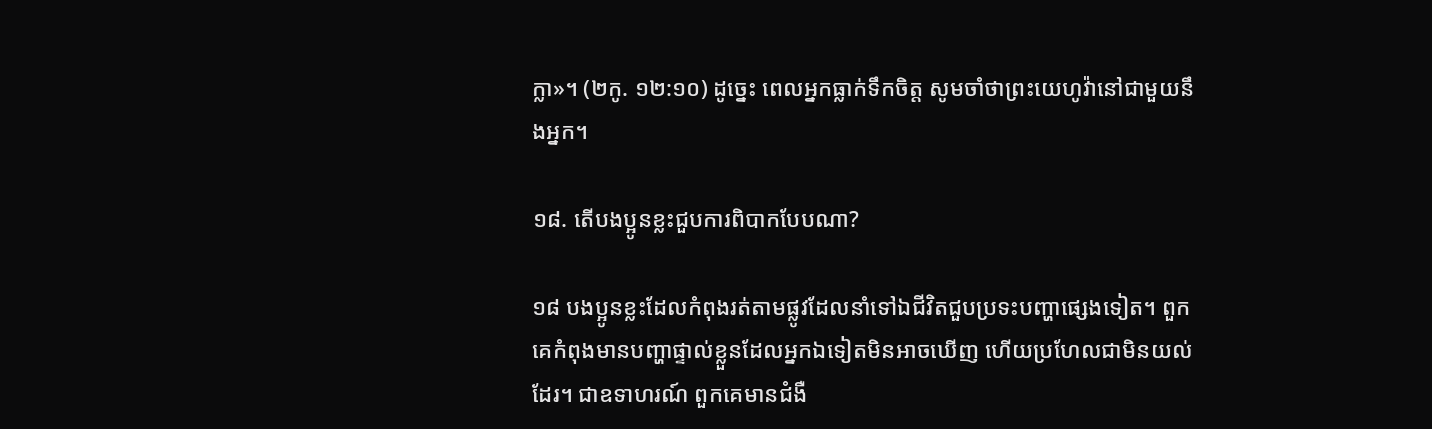ក្លា»។ (២កូ. ១២:១០) ដូច្នេះ ពេលអ្នកធ្លាក់ទឹកចិត្ត សូមចាំថាព្រះយេហូវ៉ានៅជាមួយនឹងអ្នក។

១៨. តើបងប្អូនខ្លះជួបការពិបាកបែបណា?

១៨ បងប្អូនខ្លះដែលកំពុងរត់តាមផ្លូវដែលនាំទៅឯជីវិតជួបប្រទះបញ្ហាផ្សេងទៀត។ ពួកគេកំពុងមានបញ្ហាផ្ទាល់ខ្លួនដែលអ្នកឯទៀតមិនអាចឃើញ ហើយប្រហែលជាមិនយល់ដែរ។ ជាឧទាហរណ៍ ពួកគេមានជំងឺ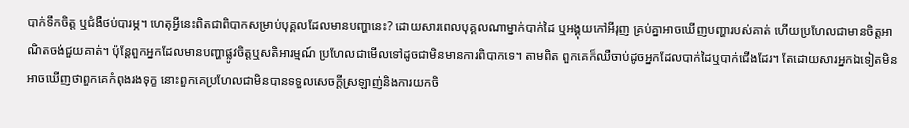បាក់ទឹកចិត្ត ឬជំងឺថប់បារម្ភ។ ហេតុអ្វីនេះពិតជាពិបាកសម្រាប់បុគ្គលដែលមានបញ្ហានេះ? ដោយសារពេលបុគ្គលណាម្នាក់បាក់ដៃ ឬអង្គុយកៅអីរុញ គ្រប់គ្នាអាចឃើញបញ្ហារបស់គាត់ ហើយប្រហែលជាមានចិត្តអាណិតចង់ជួយគាត់។ ប៉ុន្តែពួកអ្នកដែលមានបញ្ហាផ្លូវចិត្តឬសតិអារម្មណ៍ ប្រហែលជាមើលទៅដូចជាមិនមានការពិបាកទេ។ តាមពិត ពួកគេក៏ឈឺចាប់ដូចអ្នកដែលបាក់ដៃឬបាក់ជើងដែរ។ តែដោយសារអ្នកឯទៀតមិនអាចឃើញថាពួកគេកំពុងរងទុក្ខ នោះពួកគេប្រហែលជាមិនបានទទួលសេចក្ដីស្រឡាញ់និងការយកចិ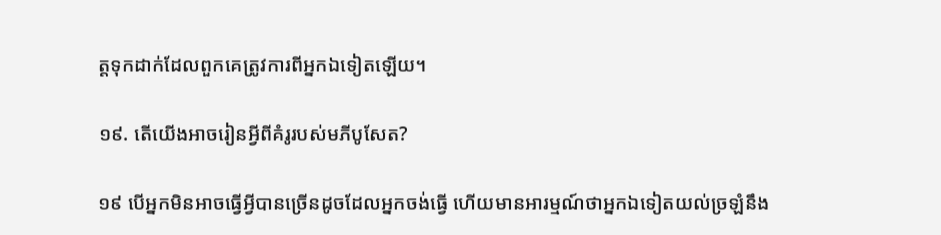ត្តទុកដាក់ដែលពួកគេត្រូវការពីអ្នកឯទៀតឡើយ។

១៩. តើយើងអាចរៀនអ្វីពីគំរូរបស់មភីបូសែត?

១៩ បើអ្នកមិនអាចធ្វើអ្វីបានច្រើនដូចដែលអ្នកចង់ធ្វើ ហើយមានអារម្មណ៍ថាអ្នកឯទៀតយល់ច្រឡំនឹង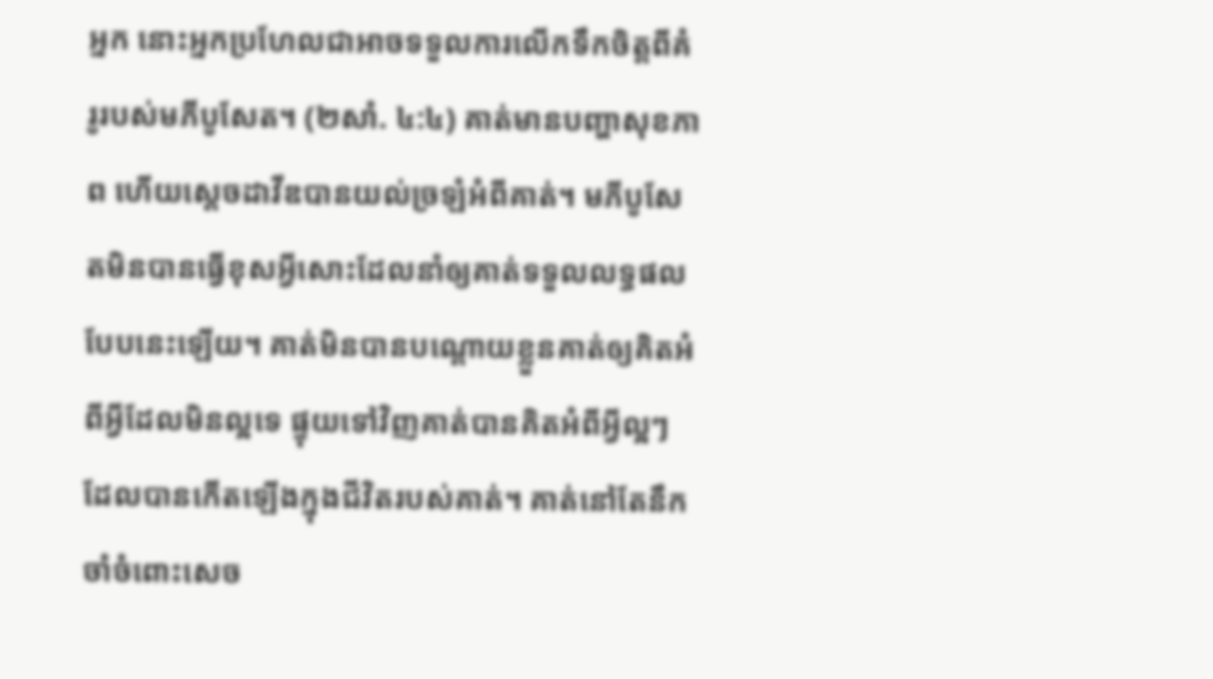អ្នក នោះអ្នកប្រហែលជាអាចទទួលការលើកទឹកចិត្តពីគំរូរបស់មភីបូសែត។ (២សាំ. ៤:៤) គាត់មានបញ្ហាសុខភាព ហើយស្ដេចដាវីឌបានយល់ច្រឡំអំពីគាត់។ មភីបូសែតមិនបានធ្វើខុសអ្វីសោះដែលនាំឲ្យគាត់ទទួលលទ្ធផលបែបនេះឡើយ។ គាត់មិនបានបណ្ដោយខ្លួនគាត់ឲ្យគិតអំពីអ្វីដែលមិនល្អទេ ផ្ទុយទៅវិញគាត់បានគិតអំពីអ្វីល្អៗដែលបានកើតឡើងក្នុងជីវិតរបស់គាត់។ គាត់នៅតែនឹកចាំចំពោះសេច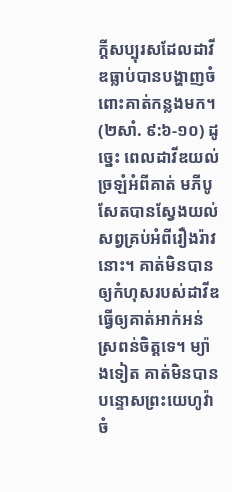ក្ដីសប្បុរសដែលដាវីឌធ្លាប់បានបង្ហាញចំពោះគាត់កន្លងមក។ (២សាំ. ៩:៦-១០) ដូច្នេះ ពេលដាវីឌយល់ច្រឡំអំពីគាត់ មភីបូសែតបានស្វែងយល់សព្វគ្រប់អំពីរឿងរ៉ាវនោះ។ គាត់មិនបានឲ្យកំហុសរបស់ដាវីឌធ្វើឲ្យគាត់អាក់អន់ស្រពន់ចិត្តទេ។ ម្យ៉ាងទៀត គាត់មិនបានបន្ទោសព្រះយេហូវ៉ាចំ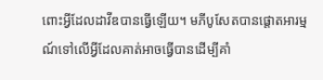ពោះអ្វីដែលដាវីឌបានធ្វើឡើយ។ មភីបូសែតបានផ្ដោតអារម្មណ៍ទៅលើអ្វីដែលគាត់អាចធ្វើបានដើម្បីគាំ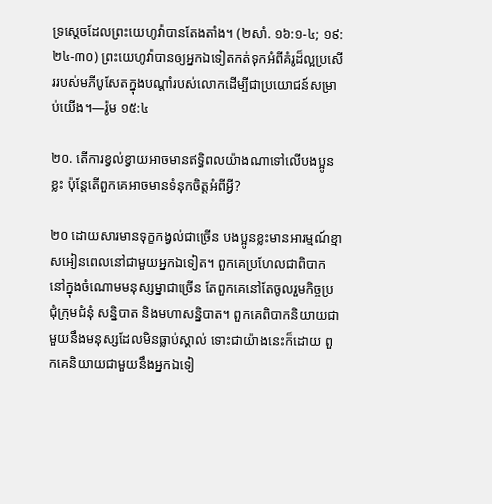ទ្រស្ដេចដែលព្រះយេហូវ៉ាបានតែងតាំង។ (២សាំ. ១៦:១-៤; ១៩:២៤-៣០) ព្រះយេហូវ៉ាបានឲ្យអ្នកឯទៀតកត់ទុកអំពីគំរូដ៏ល្អប្រសើររបស់មភីបូសែតក្នុងបណ្ដាំរបស់លោកដើម្បីជាប្រយោជន៍សម្រាប់យើង។—រ៉ូម ១៥:៤

២០. តើការខ្វល់ខ្វាយអាចមានឥទ្ធិពលយ៉ាងណាទៅលើបងប្អូនខ្លះ ប៉ុន្តែតើពួកគេអាចមានទំនុកចិត្តអំពីអ្វី?

២០ ដោយសារមានទុក្ខកង្វល់ជាច្រើន បងប្អូនខ្លះមានអារម្មណ៍ខ្មាសអៀនពេលនៅជាមួយអ្នកឯទៀត។ ពួកគេប្រហែលជាពិបាកនៅក្នុងចំណោមមនុស្សម្នាជាច្រើន តែពួកគេនៅតែចូលរួមកិច្ចប្រជុំក្រុមជំនុំ សន្និបាត និងមហាសន្និបាត។ ពួកគេពិបាកនិយាយជាមួយនឹងមនុស្សដែលមិនធ្លាប់ស្គាល់ ទោះជាយ៉ាងនេះក៏ដោយ ពួកគេនិយាយជាមួយនឹងអ្នកឯទៀ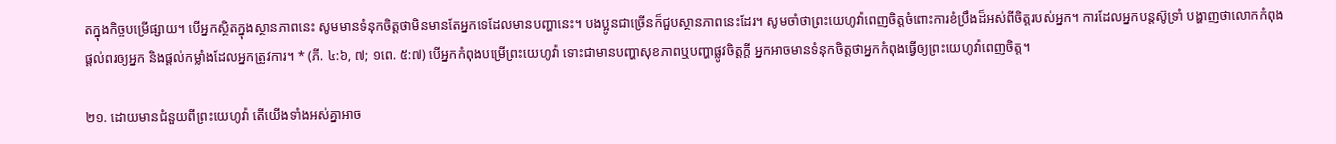តក្នុងកិច្ចបម្រើផ្សាយ។ បើអ្នកស្ថិតក្នុងស្ថានភាពនេះ សូមមានទំនុកចិត្តថាមិនមានតែអ្នកទេដែលមានបញ្ហានេះ។ បងប្អូនជាច្រើនក៏ជួបស្ថានភាពនេះដែរ។ សូមចាំថាព្រះយេហូវ៉ាពេញចិត្តចំពោះការខំប្រឹងដ៏អស់ពីចិត្តរបស់អ្នក។ ការដែលអ្នកបន្តស៊ូទ្រាំ បង្ហាញថាលោកកំពុងផ្ដល់ពរឲ្យអ្នក និងផ្ដល់កម្លាំងដែលអ្នកត្រូវការ។ * (ភី. ៤:៦, ៧; ១ពេ. ៥:៧) បើអ្នកកំពុងបម្រើព្រះយេហូវ៉ា ទោះជាមានបញ្ហាសុខភាពឬបញ្ហាផ្លូវចិត្តក្ដី អ្នកអាចមានទំនុកចិត្តថាអ្នកកំពុងធ្វើឲ្យព្រះយេហូវ៉ាពេញចិត្ត។

២១. ដោយមានជំនួយពីព្រះយេហូវ៉ា តើយើងទាំងអស់គ្នាអាច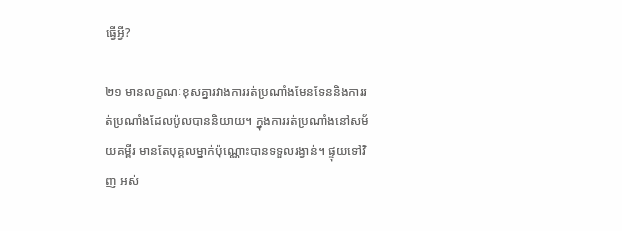ធ្វើអ្វី?

២១ មានលក្ខណៈខុសគ្នារវាងការរត់ប្រណាំងមែនទែននិងការរត់ប្រណាំងដែលប៉ូលបាននិយាយ។ ក្នុងការរត់ប្រណាំងនៅសម័យគម្ពីរ មានតែបុគ្គលម្នាក់ប៉ុណ្ណោះបានទទួលរង្វាន់។ ផ្ទុយទៅវិញ អស់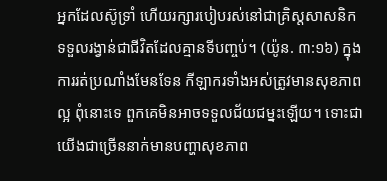អ្នកដែលស៊ូទ្រាំ ហើយរក្សារបៀបរស់នៅជាគ្រិស្តសាសនិក ទទួលរង្វាន់ជាជីវិតដែលគ្មានទីបញ្ចប់។ (យ៉ូន. ៣:១៦) ក្នុងការរត់ប្រណាំងមែនទែន កីឡាករទាំងអស់ត្រូវមានសុខភាពល្អ ពុំនោះទេ ពួកគេមិនអាចទទួលជ័យជម្នះឡើយ។ ទោះជាយើងជាច្រើននាក់មានបញ្ហាសុខភាព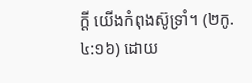ក្ដី យើងកំពុងស៊ូទ្រាំ។ (២កូ. ៤:១៦) ដោយ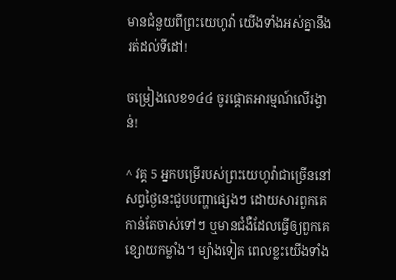មានជំនួយពីព្រះយេហូវ៉ា យើងទាំងអស់គ្នានឹងរត់ដល់ទីដៅ!

ចម្រៀងលេខ១៤៤ ចូរផ្ដោតអារម្មណ៍លើរង្វាន់!

^ វគ្គ 5 អ្នកបម្រើរបស់ព្រះយេហូវ៉ាជាច្រើននៅសព្វថ្ងៃនេះជួបបញ្ហាផ្សេងៗ ដោយសារពួកគេកាន់តែចាស់ទៅៗ ឬមានជំងឺដែលធ្វើឲ្យពួកគេខ្សោយកម្លាំង។ ម្យ៉ាងទៀត ពេលខ្លះយើងទាំង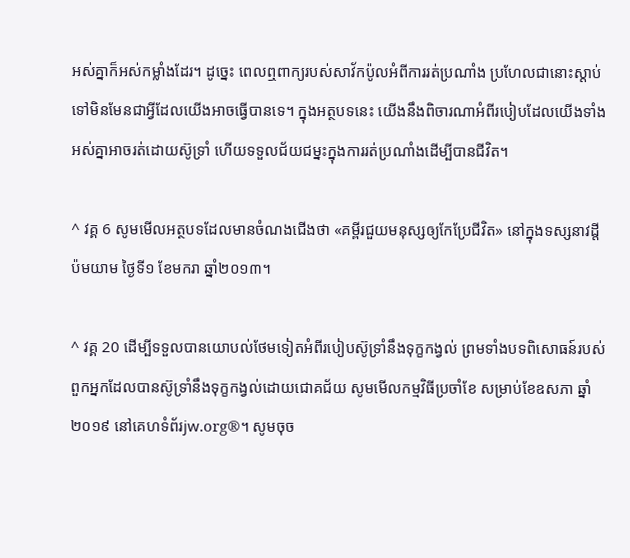អស់គ្នាក៏អស់កម្លាំងដែរ។ ដូច្នេះ ពេលឮពាក្យរបស់សាវ័កប៉ូលអំពីការរត់ប្រណាំង ប្រហែលជានោះស្ដាប់ទៅមិនមែនជាអ្វីដែលយើងអាចធ្វើបានទេ។ ក្នុងអត្ថបទនេះ យើងនឹងពិចារណាអំពីរបៀបដែលយើងទាំងអស់គ្នាអាចរត់ដោយស៊ូទ្រាំ ហើយទទួលជ័យជម្នះក្នុងការរត់ប្រណាំងដើម្បីបានជីវិត។

^ វគ្គ 6 សូមមើលអត្ថបទដែលមានចំណងជើងថា «គម្ពីរជួយមនុស្សឲ្យកែប្រែជីវិត» នៅក្នុងទស្សនាវដ្ដីប៉មយាម ថ្ងៃទី១ ខែមករា ឆ្នាំ២០១៣។

^ វគ្គ 20 ដើម្បីទទួលបានយោបល់ថែមទៀតអំពីរបៀបស៊ូទ្រាំនឹងទុក្ខកង្វល់ ព្រមទាំងបទពិសោធន៍របស់ពួកអ្នកដែលបានស៊ូទ្រាំនឹងទុក្ខកង្វល់ដោយជោគជ័យ សូមមើលកម្មវិធីប្រចាំខែ សម្រាប់ខែឧសភា ឆ្នាំ២០១៩ នៅគេហទំព័រjw.org®។ សូមចុច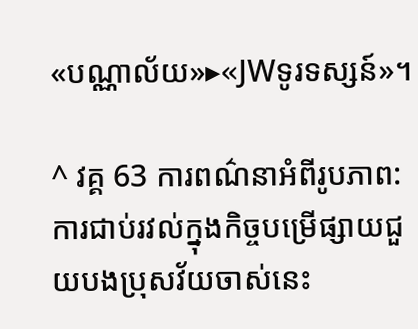«បណ្ណាល័យ»▸«JWទូរទស្សន៍»។

^ វគ្គ 63 ការពណ៌នាអំពីរូបភាព: ការជាប់រវល់ក្នុងកិច្ចបម្រើផ្សាយជួយបងប្រុសវ័យចាស់នេះ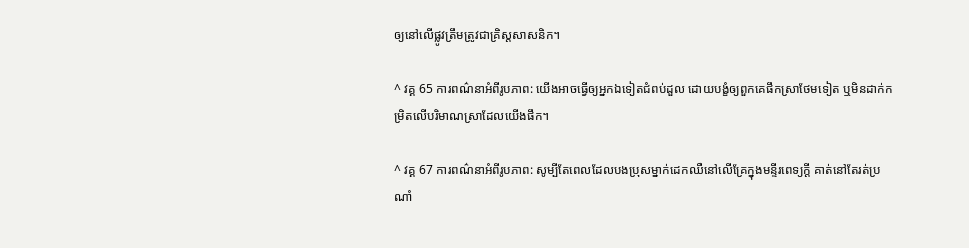ឲ្យនៅលើផ្លូវត្រឹមត្រូវជាគ្រិស្តសាសនិក។

^ វគ្គ 65 ការពណ៌នាអំពីរូបភាព: យើងអាចធ្វើឲ្យអ្នកឯទៀតជំពប់ដួល ដោយបង្ខំឲ្យពួកគេផឹកស្រាថែមទៀត ឬមិនដាក់កម្រិតលើបរិមាណស្រាដែលយើងផឹក។

^ វគ្គ 67 ការពណ៌នាអំពីរូបភាព: សូម្បីតែពេលដែលបងប្រុសម្នាក់ដេកឈឺនៅលើគ្រែក្នុងមន្ទីរពេទ្យក្ដី គាត់នៅតែរត់ប្រណាំ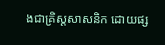ងជាគ្រិស្តសាសនិក ដោយផ្ស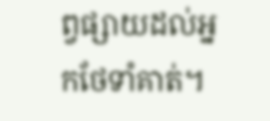ព្វផ្សាយដល់អ្នកថែទាំគាត់។